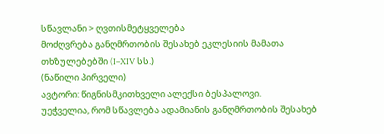სწავლანი > ღვთისმეტყველება
მოძღვრება განღმრთობის შესახებ ეკლესიის მამათა თხზულებებში (I–XIV სს.)
(ნაწილი პირველი)
ავტორი: წიგნისმკითხველი ალექსი ბესპალოვი.
უეჭველია, რომ სწავლება ადამიანის განღმრთობის შესახებ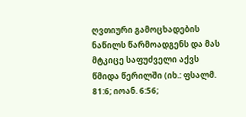ღვთიური გამოცხადების ნაწილს წარმოადგენს და მას მტკიცე საფუძველი აქვს წმიდა წერილში (იხ.: ფსალმ. 81:6; იოან. 6:56;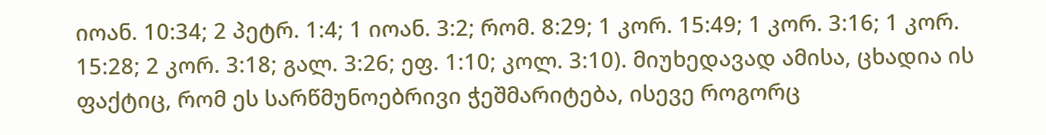იოან. 10:34; 2 პეტრ. 1:4; 1 იოან. 3:2; რომ. 8:29; 1 კორ. 15:49; 1 კორ. 3:16; 1 კორ. 15:28; 2 კორ. 3:18; გალ. 3:26; ეფ. 1:10; კოლ. 3:10). მიუხედავად ამისა, ცხადია ის ფაქტიც, რომ ეს სარწმუნოებრივი ჭეშმარიტება, ისევე როგორც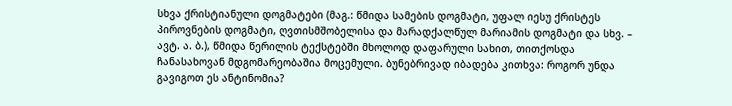სხვა ქრისტიანული დოგმატები (მაგ.: წმიდა სამების დოგმატი, უფალ იესუ ქრისტეს პიროვნების დოგმატი, ღვთისმშობელისა და მარადქალწულ მარიამის დოგმატი და სხვ. – ავტ. ა. ბ.), წმიდა წერილის ტექსტებში მხოლოდ დაფარული სახით, თითქოსდა ჩანასახოვან მდგომარეობაშია მოცემული. ბუნებრივად იბადება კითხვა: როგორ უნდა გავიგოთ ეს ანტინომია?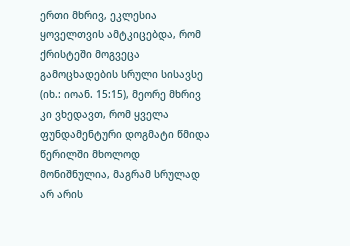ერთი მხრივ, ეკლესია ყოველთვის ამტკიცებდა, რომ ქრისტეში მოგვეცა გამოცხადების სრული სისავსე (იხ.: იოან. 15:15), მეორე მხრივ კი ვხედავთ, რომ ყველა ფუნდამენტური დოგმატი წმიდა წერილში მხოლოდ მონიშნულია, მაგრამ სრულად არ არის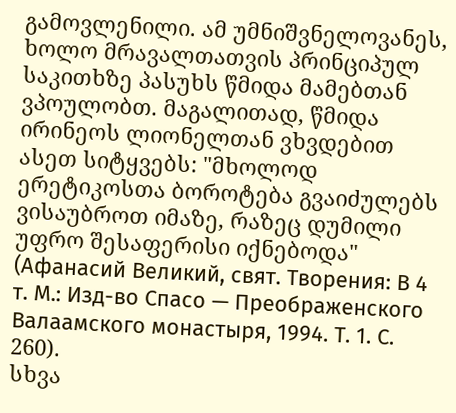გამოვლენილი. ამ უმნიშვნელოვანეს, ხოლო მრავალთათვის პრინციპულ საკითხზე პასუხს წმიდა მამებთან ვპოულობთ. მაგალითად, წმიდა ირინეოს ლიონელთან ვხვდებით ასეთ სიტყვებს: "მხოლოდ ერეტიკოსთა ბოროტება გვაიძულებს ვისაუბროთ იმაზე, რაზეც დუმილი უფრო შესაფერისი იქნებოდა" (Афанасий Великий, свят. Творения: В 4 т. М.: Изд-во Спасо — Преображенского Валаамского монастыря, 1994. Т. 1. С. 260).
სხვა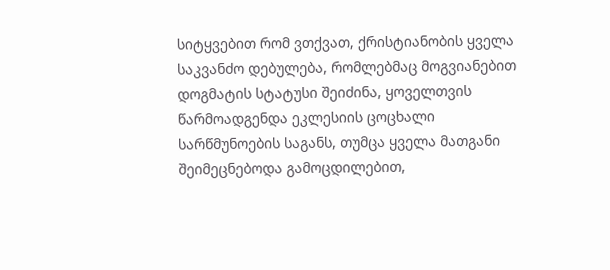სიტყვებით რომ ვთქვათ, ქრისტიანობის ყველა საკვანძო დებულება, რომლებმაც მოგვიანებით დოგმატის სტატუსი შეიძინა, ყოველთვის წარმოადგენდა ეკლესიის ცოცხალი სარწმუნოების საგანს, თუმცა ყველა მათგანი შეიმეცნებოდა გამოცდილებით,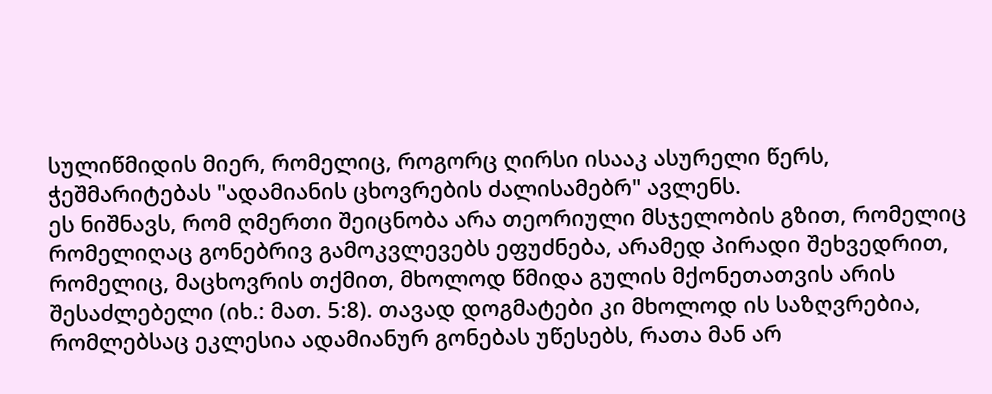სულიწმიდის მიერ, რომელიც, როგორც ღირსი ისააკ ასურელი წერს, ჭეშმარიტებას "ადამიანის ცხოვრების ძალისამებრ" ავლენს.
ეს ნიშნავს, რომ ღმერთი შეიცნობა არა თეორიული მსჯელობის გზით, რომელიც რომელიღაც გონებრივ გამოკვლევებს ეფუძნება, არამედ პირადი შეხვედრით, რომელიც, მაცხოვრის თქმით, მხოლოდ წმიდა გულის მქონეთათვის არის შესაძლებელი (იხ.: მათ. 5:8). თავად დოგმატები კი მხოლოდ ის საზღვრებია, რომლებსაც ეკლესია ადამიანურ გონებას უწესებს, რათა მან არ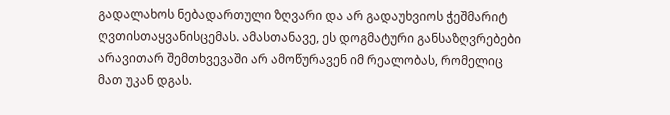გადალახოს ნებადართული ზღვარი და არ გადაუხვიოს ჭეშმარიტ ღვთისთაყვანისცემას. ამასთანავე, ეს დოგმატური განსაზღვრებები არავითარ შემთხვევაში არ ამოწურავენ იმ რეალობას, რომელიც მათ უკან დგას.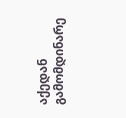აქედან გამომდინარე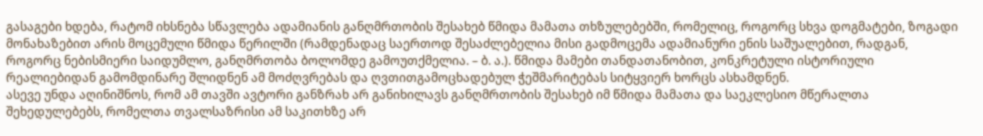გასაგები ხდება, რატომ იხსნება სწავლება ადამიანის განღმრთობის შესახებ წმიდა მამათა თხზულებებში, რომელიც, როგორც სხვა დოგმატები, ზოგადი მონახაზებით არის მოცემული წმიდა წერილში (რამდენადაც საერთოდ შესაძლებელია მისი გადმოცემა ადამიანური ენის საშუალებით, რადგან, როგორც ნებისმიერი საიდუმლო, განღმრთობა ბოლომდე გამოუთქმელია. – ბ. ა.). წმიდა მამები თანდათანობით, კონკრეტული ისტორიული რეალიებიდან გამომდინარე შლიდნენ ამ მოძღვრებას და ღვთითგამოცხადებულ ჭეშმარიტებას სიტყვიერ ხორცს ასხამდნენ.
ასევე უნდა აღინიშნოს, რომ ამ თავში ავტორი განზრახ არ განიხილავს განღმრთობის შესახებ იმ წმიდა მამათა და საეკლესიო მწერალთა შეხედულებებს, რომელთა თვალსაზრისი ამ საკითხზე არ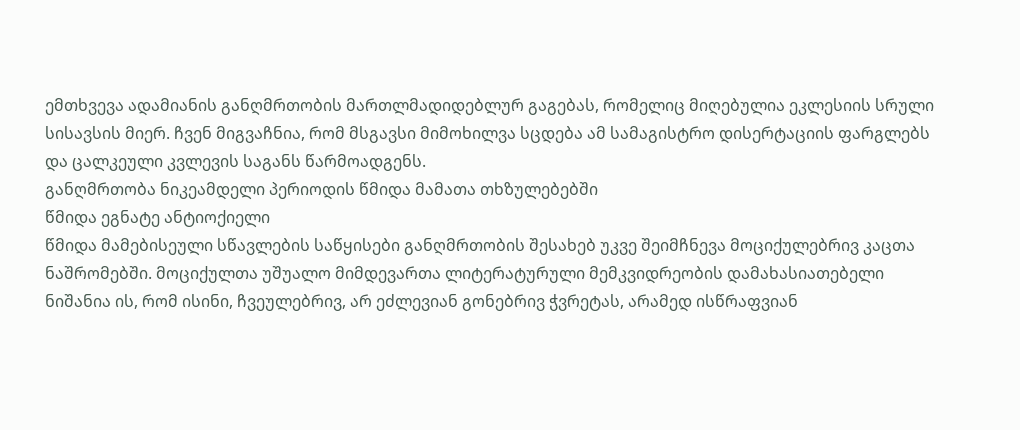ემთხვევა ადამიანის განღმრთობის მართლმადიდებლურ გაგებას, რომელიც მიღებულია ეკლესიის სრული სისავსის მიერ. ჩვენ მიგვაჩნია, რომ მსგავსი მიმოხილვა სცდება ამ სამაგისტრო დისერტაციის ფარგლებს და ცალკეული კვლევის საგანს წარმოადგენს.
განღმრთობა ნიკეამდელი პერიოდის წმიდა მამათა თხზულებებში
წმიდა ეგნატე ანტიოქიელი
წმიდა მამებისეული სწავლების საწყისები განღმრთობის შესახებ უკვე შეიმჩნევა მოციქულებრივ კაცთა ნაშრომებში. მოციქულთა უშუალო მიმდევართა ლიტერატურული მემკვიდრეობის დამახასიათებელი ნიშანია ის, რომ ისინი, ჩვეულებრივ, არ ეძლევიან გონებრივ ჭვრეტას, არამედ ისწრაფვიან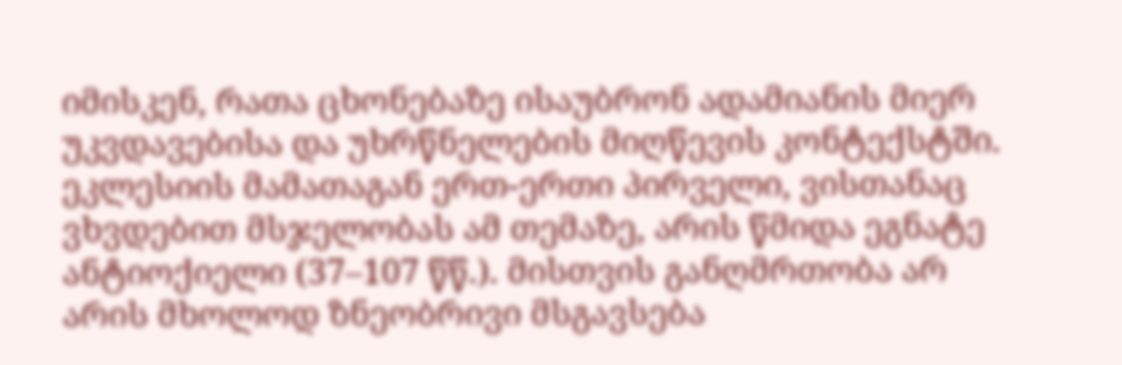იმისკენ, რათა ცხონებაზე ისაუბრონ ადამიანის მიერ უკვდავებისა და უხრწნელების მიღწევის კონტექსტში.
ეკლესიის მამათაგან ერთ-ერთი პირველი, ვისთანაც ვხვდებით მსჯელობას ამ თემაზე, არის წმიდა ეგნატე ანტიოქიელი (37–107 წწ.). მისთვის განღმრთობა არ არის მხოლოდ ზნეობრივი მსგავსება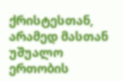ქრისტესთან, არამედ მასთან უშუალო ერთობის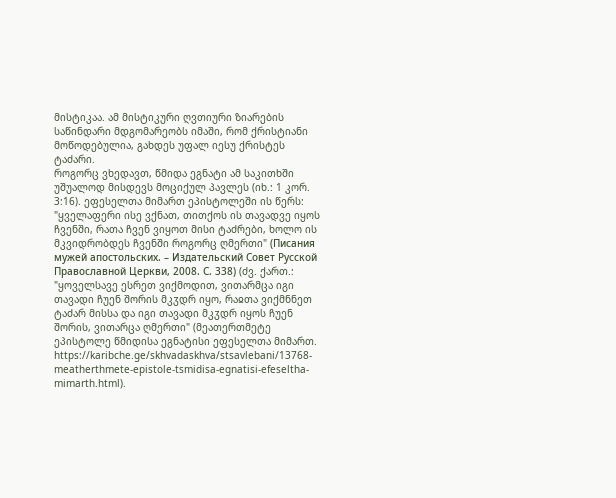მისტიკაა. ამ მისტიკური ღვთიური ზიარების საწინდარი მდგომარეობს იმაში, რომ ქრისტიანი მოწოდებულია, გახდეს უფალ იესუ ქრისტეს ტაძარი.
როგორც ვხედავთ, წმიდა ეგნატი ამ საკითხში უშუალოდ მისდევს მოციქულ პავლეს (იხ.: 1 კორ. 3:16). ეფესელთა მიმართ ეპისტოლეში ის წერს: "ყველაფერი ისე ვქნათ, თითქოს ის თავადვე იყოს ჩვენში, რათა ჩვენ ვიყოთ მისი ტაძრები, ხოლო ის მკვიდრობდეს ჩვენში როგორც ღმერთი" (Писания мужей апостольских. – Издательский Совет Русской Православной Церкви, 2008. С. 338) (ძვ. ქართ.: "ყოველსავე ესრეთ ვიქმოდით, ვითარმცა იგი თავადი ჩუენ შორის მკჳდრ იყო, რაჲთა ვიქმნნეთ ტაძარ მისსა და იგი თავადი მკჳდრ იყოს ჩუენ შორის, ვითარცა ღმერთი" (მეათერთმეტე ეპისტოლე წმიდისა ეგნატისი ეფესელთა მიმართ. https://karibche.ge/skhvadaskhva/stsavlebani/13768-meatherthmete-epistole-tsmidisa-egnatisi-efeseltha-mimarth.html).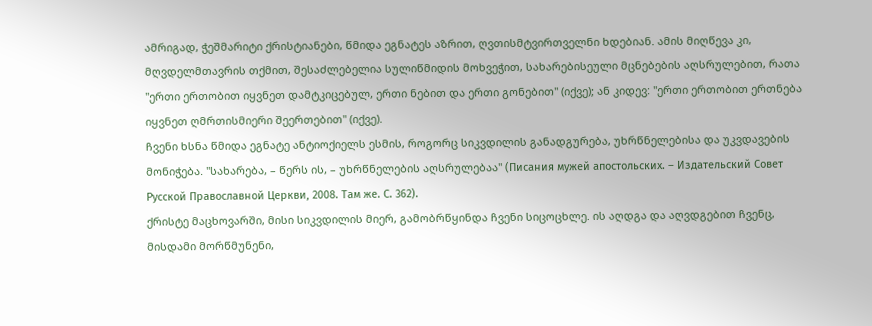ამრიგად, ჭეშმარიტი ქრისტიანები, წმიდა ეგნატეს აზრით, ღვთისმტვირთველნი ხდებიან. ამის მიღწევა კი, მღვდელმთავრის თქმით, შესაძლებელია სულიწმიდის მოხვეჭით, სახარებისეული მცნებების აღსრულებით, რათა "ერთი ერთობით იყვნეთ დამტკიცებულ, ერთი ნებით და ერთი გონებით" (იქვე); ან კიდევ: "ერთი ერთობით ერთნება იყვნეთ ღმრთისმიერი შეერთებით" (იქვე).
ჩვენი ხსნა წმიდა ეგნატე ანტიოქიელს ესმის, როგორც სიკვდილის განადგურება, უხრწნელებისა და უკვდავების მონიჭება. "სახარება, – წერს ის, – უხრწნელების აღსრულებაა" (Писания мужей апостольских. – Издательский Совет Русской Православной Церкви, 2008. Там же. С. 362).
ქრისტე მაცხოვარში, მისი სიკვდილის მიერ, გამობრწყინდა ჩვენი სიცოცხლე. ის აღდგა და აღვდგებით ჩვენც, მისდამი მორწმუნენი,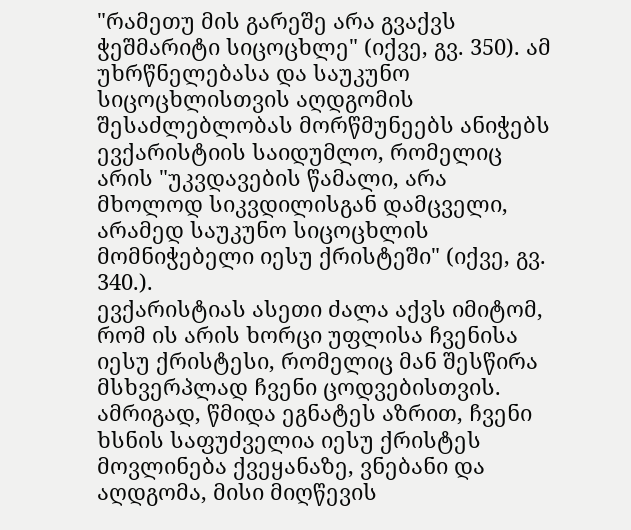"რამეთუ მის გარეშე არა გვაქვს ჭეშმარიტი სიცოცხლე" (იქვე, გვ. 350). ამ უხრწნელებასა და საუკუნო სიცოცხლისთვის აღდგომის შესაძლებლობას მორწმუნეებს ანიჭებს ევქარისტიის საიდუმლო, რომელიც არის "უკვდავების წამალი, არა მხოლოდ სიკვდილისგან დამცველი, არამედ საუკუნო სიცოცხლის მომნიჭებელი იესუ ქრისტეში" (იქვე, გვ. 340.).
ევქარისტიას ასეთი ძალა აქვს იმიტომ, რომ ის არის ხორცი უფლისა ჩვენისა იესუ ქრისტესი, რომელიც მან შესწირა მსხვერპლად ჩვენი ცოდვებისთვის. ამრიგად, წმიდა ეგნატეს აზრით, ჩვენი ხსნის საფუძველია იესუ ქრისტეს მოვლინება ქვეყანაზე, ვნებანი და აღდგომა, მისი მიღწევის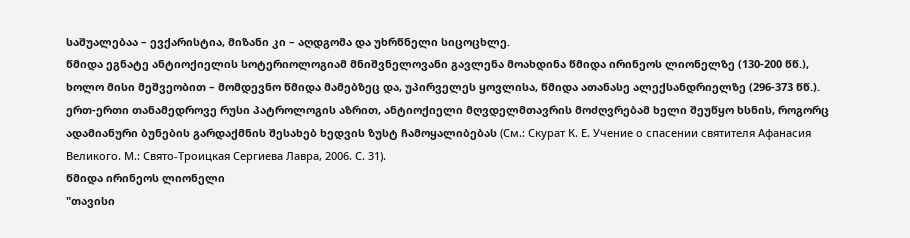საშუალებაა – ევქარისტია, მიზანი კი – აღდგომა და უხრწნელი სიცოცხლე.
წმიდა ეგნატე ანტიოქიელის სოტერიოლოგიამ მნიშვნელოვანი გავლენა მოახდინა წმიდა ირინეოს ლიონელზე (130-200 წწ.), ხოლო მისი მეშვეობით – მომდევნო წმიდა მამებზეც და, უპირველეს ყოვლისა, წმიდა ათანასე ალექსანდრიელზე (296-373 წწ.). ერთ-ერთი თანამედროვე რუსი პატროლოგის აზრით, ანტიოქიელი მღვდელმთავრის მოძღვრებამ ხელი შეუწყო ხსნის, როგორც ადამიანური ბუნების გარდაქმნის შესახებ ხედვის ზუსტ ჩამოყალიბებას (См.: Скурат К. Е. Учение о спасении святителя Афанасия Великого. М.: Свято-Троицкая Сергиева Лавра, 2006. С. 31).
წმიდა ირინეოს ლიონელი
"თავისი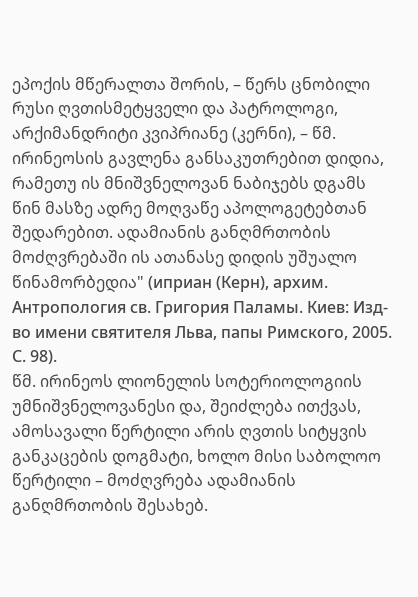ეპოქის მწერალთა შორის, – წერს ცნობილი რუსი ღვთისმეტყველი და პატროლოგი, არქიმანდრიტი კვიპრიანე (კერნი), – წმ. ირინეოსის გავლენა განსაკუთრებით დიდია, რამეთუ ის მნიშვნელოვან ნაბიჯებს დგამს წინ მასზე ადრე მოღვაწე აპოლოგეტებთან შედარებით. ადამიანის განღმრთობის მოძღვრებაში ის ათანასე დიდის უშუალო წინამორბედია" (иприан (Керн), архим. Антропология св. Григория Паламы. Киев: Изд-во имени святителя Льва, папы Римского, 2005. С. 98).
წმ. ირინეოს ლიონელის სოტერიოლოგიის უმნიშვნელოვანესი და, შეიძლება ითქვას, ამოსავალი წერტილი არის ღვთის სიტყვის განკაცების დოგმატი, ხოლო მისი საბოლოო წერტილი – მოძღვრება ადამიანის განღმრთობის შესახებ.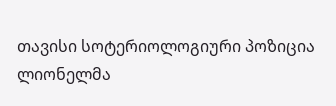თავისი სოტერიოლოგიური პოზიცია ლიონელმა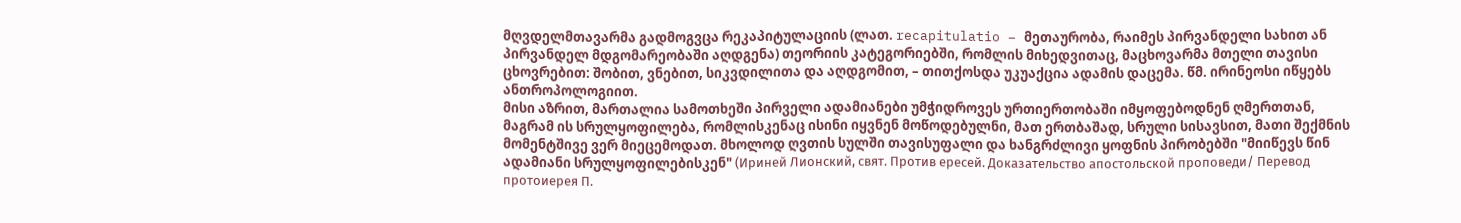მღვდელმთავარმა გადმოგვცა რეკაპიტულაციის (ლათ. recapitulatio – მეთაურობა, რაიმეს პირვანდელი სახით ან პირვანდელ მდგომარეობაში აღდგენა) თეორიის კატეგორიებში, რომლის მიხედვითაც, მაცხოვარმა მთელი თავისი ცხოვრებით: შობით, ვნებით, სიკვდილითა და აღდგომით, – თითქოსდა უკუაქცია ადამის დაცემა. წმ. ირინეოსი იწყებს ანთროპოლოგიით.
მისი აზრით, მართალია სამოთხეში პირველი ადამიანები უმჭიდროვეს ურთიერთობაში იმყოფებოდნენ ღმერთთან, მაგრამ ის სრულყოფილება, რომლისკენაც ისინი იყვნენ მოწოდებულნი, მათ ერთბაშად, სრული სისავსით, მათი შექმნის მომენტშივე ვერ მიეცემოდათ. მხოლოდ ღვთის სულში თავისუფალი და ხანგრძლივი ყოფნის პირობებში "მიიწევს წინ ადამიანი სრულყოფილებისკენ" (Ириней Лионский, свят. Против ересей. Доказательство апостольской проповеди/ Перевод протоиерея П.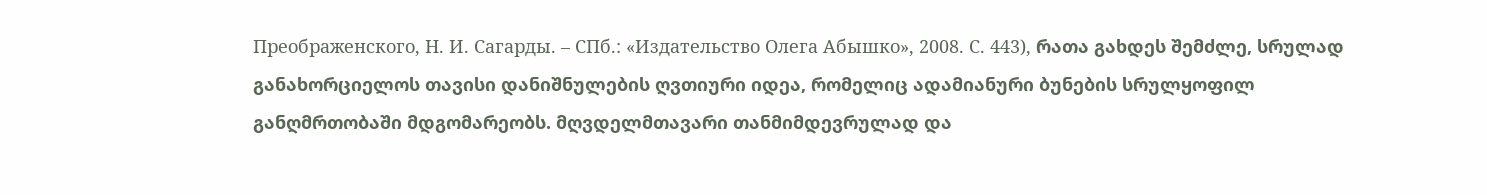Преображенского, Н. И. Сагарды. – СПб.: «Издательство Олега Абышко», 2008. С. 443), რათა გახდეს შემძლე, სრულად განახორციელოს თავისი დანიშნულების ღვთიური იდეა, რომელიც ადამიანური ბუნების სრულყოფილ განღმრთობაში მდგომარეობს. მღვდელმთავარი თანმიმდევრულად და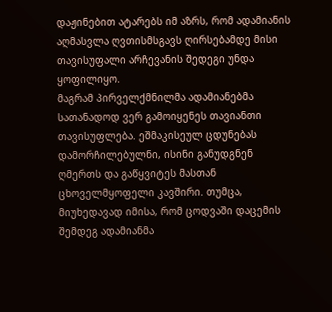დაჟინებით ატარებს იმ აზრს, რომ ადამიანის აღმასვლა ღვთისმსგავს ღირსებამდე მისი თავისუფალი არჩევანის შედეგი უნდა ყოფილიყო.
მაგრამ პირველქმნილმა ადამიანებმა სათანადოდ ვერ გამოიყენეს თავიანთი თავისუფლება. ეშმაკისეულ ცდუნებას დამორჩილებულნი, ისინი განუდგნენ ღმერთს და გაწყვიტეს მასთან ცხოველმყოფელი კავშირი. თუმცა, მიუხედავად იმისა, რომ ცოდვაში დაცემის შემდეგ ადამიანმა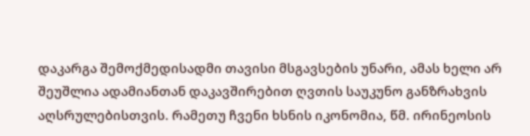დაკარგა შემოქმედისადმი თავისი მსგავსების უნარი, ამას ხელი არ შეუშლია ადამიანთან დაკავშირებით ღვთის საუკუნო განზრახვის აღსრულებისთვის. რამეთუ ჩვენი ხსნის იკონომია, წმ. ირინეოსის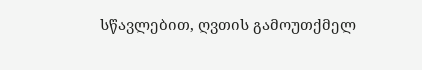სწავლებით, ღვთის გამოუთქმელ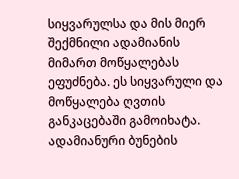სიყვარულსა და მის მიერ შექმნილი ადამიანის მიმართ მოწყალებას ეფუძნება. ეს სიყვარული და მოწყალება ღვთის განკაცებაში გამოიხატა.
ადამიანური ბუნების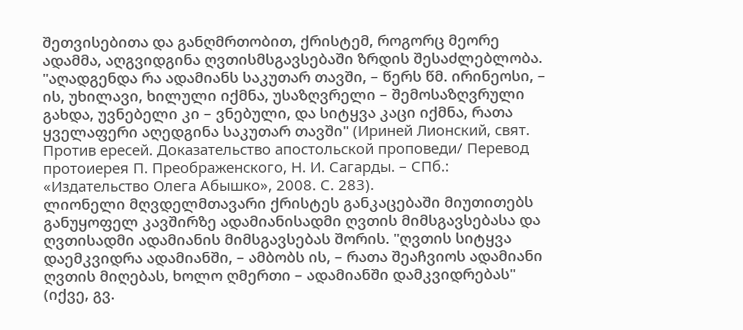შეთვისებითა და განღმრთობით, ქრისტემ, როგორც მეორე ადამმა, აღგვიდგინა ღვთისმსგავსებაში ზრდის შესაძლებლობა. "აღადგენდა რა ადამიანს საკუთარ თავში, – წერს წმ. ირინეოსი, – ის, უხილავი, ხილული იქმნა, უსაზღვრელი – შემოსაზღვრული გახდა, უვნებელი კი – ვნებული, და სიტყვა კაცი იქმნა, რათა ყველაფერი აღედგინა საკუთარ თავში" (Ириней Лионский, свят. Против ересей. Доказательство апостольской проповеди/ Перевод протоиерея П. Преображенского, Н. И. Сагарды. – СПб.: «Издательство Олега Абышко», 2008. С. 283).
ლიონელი მღვდელმთავარი ქრისტეს განკაცებაში მიუთითებს განუყოფელ კავშირზე ადამიანისადმი ღვთის მიმსგავსებასა და ღვთისადმი ადამიანის მიმსგავსებას შორის. "ღვთის სიტყვა დაემკვიდრა ადამიანში, – ამბობს ის, – რათა შეაჩვიოს ადამიანი ღვთის მიღებას, ხოლო ღმერთი – ადამიანში დამკვიდრებას" (იქვე, გვ.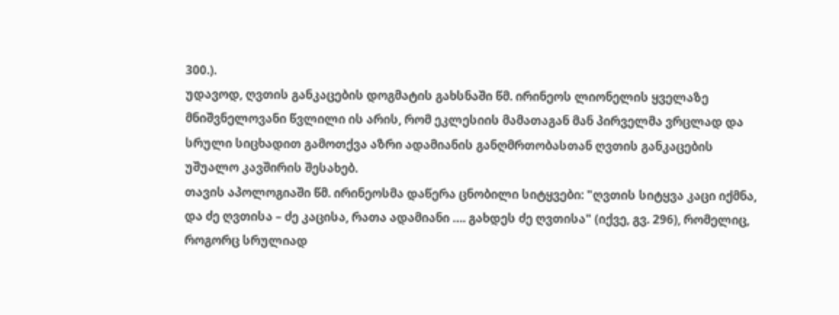300.).
უდავოდ, ღვთის განკაცების დოგმატის გახსნაში წმ. ირინეოს ლიონელის ყველაზე მნიშვნელოვანი წვლილი ის არის, რომ ეკლესიის მამათაგან მან პირველმა ვრცლად და სრული სიცხადით გამოთქვა აზრი ადამიანის განღმრთობასთან ღვთის განკაცების უშუალო კავშირის შესახებ.
თავის აპოლოგიაში წმ. ირინეოსმა დაწერა ცნობილი სიტყვები: "ღვთის სიტყვა კაცი იქმნა, და ძე ღვთისა – ძე კაცისა, რათა ადამიანი …. გახდეს ძე ღვთისა" (იქვე, გვ. 296), რომელიც, როგორც სრულიად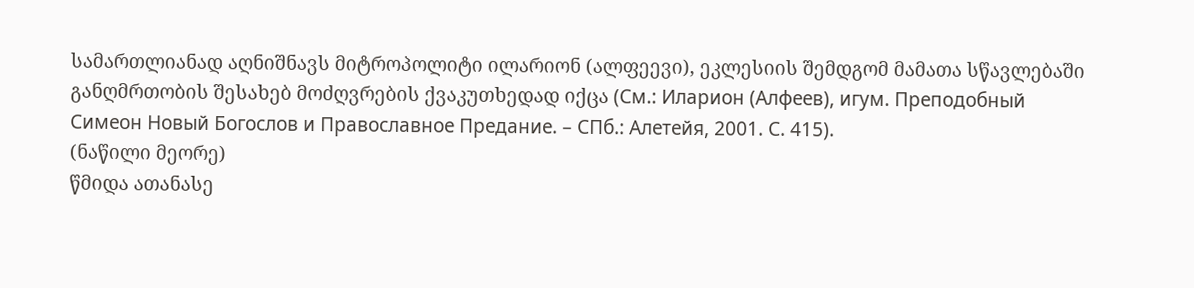სამართლიანად აღნიშნავს მიტროპოლიტი ილარიონ (ალფეევი), ეკლესიის შემდგომ მამათა სწავლებაში განღმრთობის შესახებ მოძღვრების ქვაკუთხედად იქცა (См.: Иларион (Алфеев), игум. Преподобный Симеон Новый Богослов и Православное Предание. – СПб.: Алетейя, 2001. С. 415).
(ნაწილი მეორე)
წმიდა ათანასე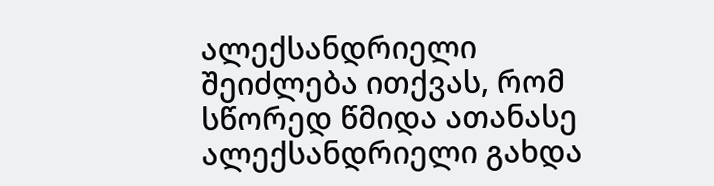ალექსანდრიელი
შეიძლება ითქვას, რომ სწორედ წმიდა ათანასე ალექსანდრიელი გახდა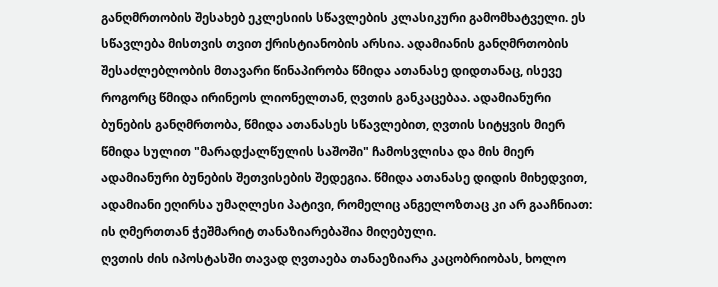განღმრთობის შესახებ ეკლესიის სწავლების კლასიკური გამომხატველი. ეს სწავლება მისთვის თვით ქრისტიანობის არსია. ადამიანის განღმრთობის შესაძლებლობის მთავარი წინაპირობა წმიდა ათანასე დიდთანაც, ისევე როგორც წმიდა ირინეოს ლიონელთან, ღვთის განკაცებაა. ადამიანური ბუნების განღმრთობა, წმიდა ათანასეს სწავლებით, ღვთის სიტყვის მიერ წმიდა სულით "მარადქალწულის საშოში" ჩამოსვლისა და მის მიერ ადამიანური ბუნების შეთვისების შედეგია. წმიდა ათანასე დიდის მიხედვით, ადამიანი ეღირსა უმაღლესი პატივი, რომელიც ანგელოზთაც კი არ გააჩნიათ: ის ღმერთთან ჭეშმარიტ თანაზიარებაშია მიღებული.
ღვთის ძის იპოსტასში თავად ღვთაება თანაეზიარა კაცობრიობას, ხოლო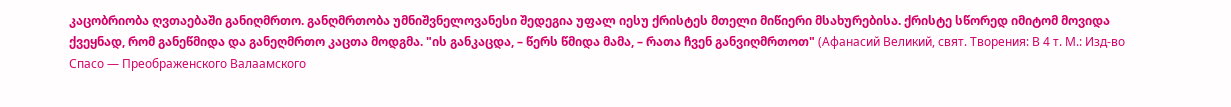კაცობრიობა ღვთაებაში განიღმრთო. განღმრთობა უმნიშვნელოვანესი შედეგია უფალ იესუ ქრისტეს მთელი მიწიერი მსახურებისა. ქრისტე სწორედ იმიტომ მოვიდა ქვეყნად, რომ განეწმიდა და განეღმრთო კაცთა მოდგმა. "ის განკაცდა, – წერს წმიდა მამა, – რათა ჩვენ განვიღმრთოთ" (Афанасий Великий, свят. Творения: В 4 т. М.: Изд-во Спасо — Преображенского Валаамского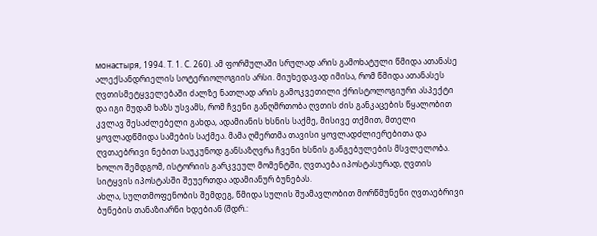монастыря, 1994. Т. 1. С. 260). ამ ფორმულაში სრულად არის გამოხატული წმიდა ათანასე ალექსანდრიელის სოტერიოლოგიის არსი. მიუხედავად იმისა, რომ წმიდა ათანასეს ღვთისმეტყველებაში ძალზე ნათლად არის გამოკვეთილი ქრისტოლოგიური ასპექტი და იგი მუდამ ხაზს უსვამს, რომ ჩვენი განღმრთობა ღვთის ძის განკაცების წყალობით კვლავ შესაძლებელი გახდა, ადამიანის ხსნის საქმე, მისივე თქმით, მთელი ყოვლადწმიდა სამების საქმეა. მამა ღმერთმა თავისი ყოვლადძლიერებითა და ღვთაებრივი ნებით საუკუნოდ განსაზღვრა ჩვენი ხსნის განგებულების მსვლელობა. ხოლო შემდგომ, ისტორიის გარკვეულ მომენტში, ღვთაება იპოსტასურად, ღვთის სიტყვის იპოსტასში შეუერთდა ადამიანურ ბუნებას.
ახლა, სულთმოფენობის შემდეგ, წმიდა სულის შუამავლობით მორწმუნენი ღვთაებრივი ბუნების თანაზიარნი ხდებიან (შდრ.: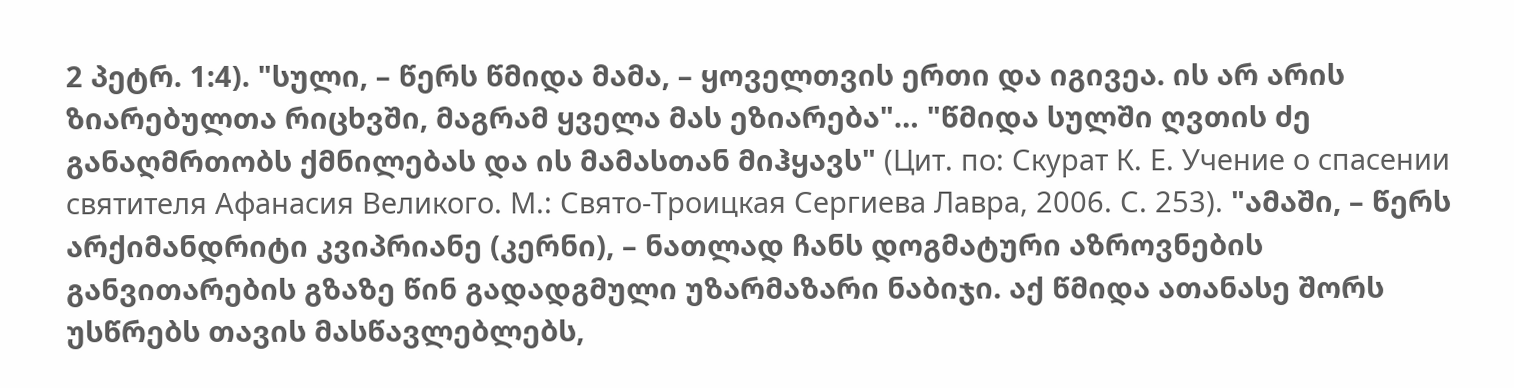2 პეტრ. 1:4). "სული, – წერს წმიდა მამა, – ყოველთვის ერთი და იგივეა. ის არ არის ზიარებულთა რიცხვში, მაგრამ ყველა მას ეზიარება"… "წმიდა სულში ღვთის ძე განაღმრთობს ქმნილებას და ის მამასთან მიჰყავს" (Цит. по: Скурат К. Е. Учение о спасении святителя Афанасия Великого. М.: Свято-Троицкая Сергиева Лавра, 2006. С. 253). "ამაში, – წერს არქიმანდრიტი კვიპრიანე (კერნი), – ნათლად ჩანს დოგმატური აზროვნების განვითარების გზაზე წინ გადადგმული უზარმაზარი ნაბიჯი. აქ წმიდა ათანასე შორს უსწრებს თავის მასწავლებლებს,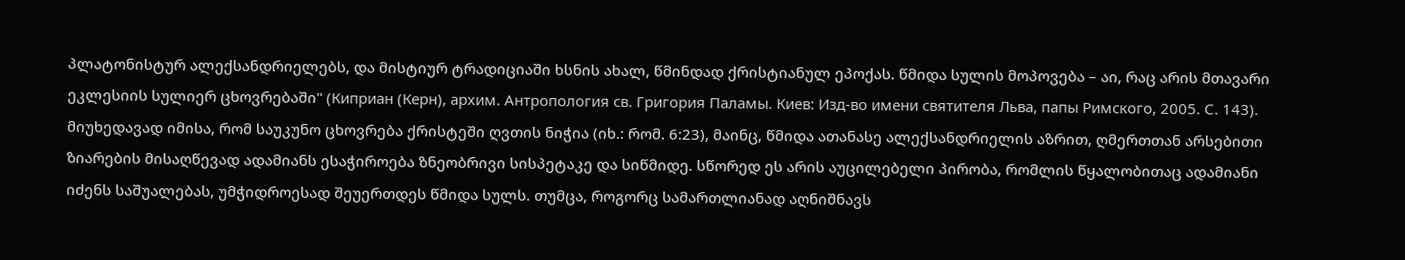პლატონისტურ ალექსანდრიელებს, და მისტიურ ტრადიციაში ხსნის ახალ, წმინდად ქრისტიანულ ეპოქას. წმიდა სულის მოპოვება – აი, რაც არის მთავარი ეკლესიის სულიერ ცხოვრებაში" (Киприан (Керн), архим. Антропология св. Григория Паламы. Киев: Изд-во имени святителя Льва, папы Римского, 2005. С. 143). მიუხედავად იმისა, რომ საუკუნო ცხოვრება ქრისტეში ღვთის ნიჭია (იხ.: რომ. 6:23), მაინც, წმიდა ათანასე ალექსანდრიელის აზრით, ღმერთთან არსებითი ზიარების მისაღწევად ადამიანს ესაჭიროება ზნეობრივი სისპეტაკე და სიწმიდე. სწორედ ეს არის აუცილებელი პირობა, რომლის წყალობითაც ადამიანი იძენს საშუალებას, უმჭიდროესად შეუერთდეს წმიდა სულს. თუმცა, როგორც სამართლიანად აღნიშნავს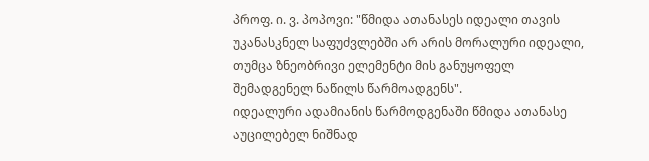პროფ. ი. ვ. პოპოვი: "წმიდა ათანასეს იდეალი თავის უკანასკნელ საფუძვლებში არ არის მორალური იდეალი, თუმცა ზნეობრივი ელემენტი მის განუყოფელ შემადგენელ ნაწილს წარმოადგენს".
იდეალური ადამიანის წარმოდგენაში წმიდა ათანასე აუცილებელ ნიშნად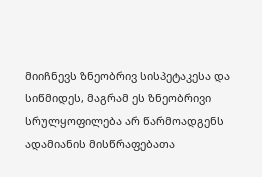მიიჩნევს ზნეობრივ სისპეტაკესა და სიწმიდეს, მაგრამ ეს ზნეობრივი სრულყოფილება არ წარმოადგენს ადამიანის მისწრაფებათა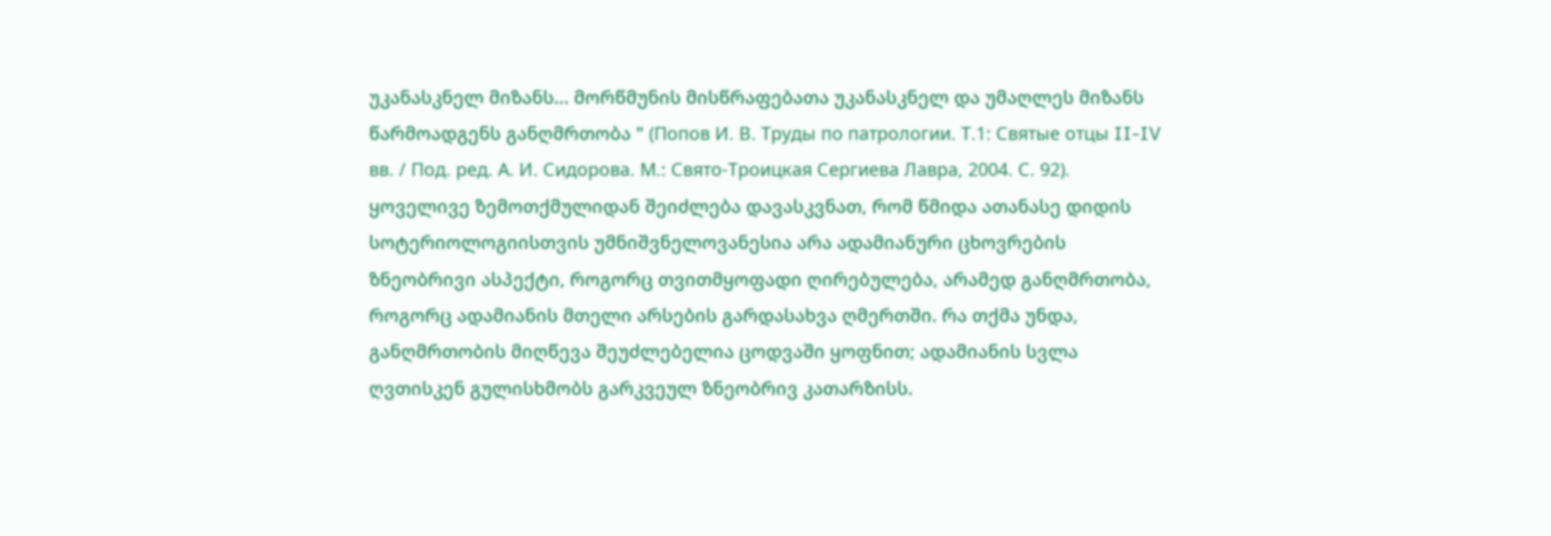უკანასკნელ მიზანს... მორწმუნის მისწრაფებათა უკანასკნელ და უმაღლეს მიზანს წარმოადგენს განღმრთობა " (Попов И. В. Труды по патрологии. Т.1: Святые отцы II-IV вв. / Под. ред. А. И. Сидорова. М.: Свято-Троицкая Сергиева Лавра, 2004. С. 92).
ყოველივე ზემოთქმულიდან შეიძლება დავასკვნათ, რომ წმიდა ათანასე დიდის სოტერიოლოგიისთვის უმნიშვნელოვანესია არა ადამიანური ცხოვრების ზნეობრივი ასპექტი, როგორც თვითმყოფადი ღირებულება, არამედ განღმრთობა, როგორც ადამიანის მთელი არსების გარდასახვა ღმერთში. რა თქმა უნდა, განღმრთობის მიღწევა შეუძლებელია ცოდვაში ყოფნით; ადამიანის სვლა ღვთისკენ გულისხმობს გარკვეულ ზნეობრივ კათარზისს.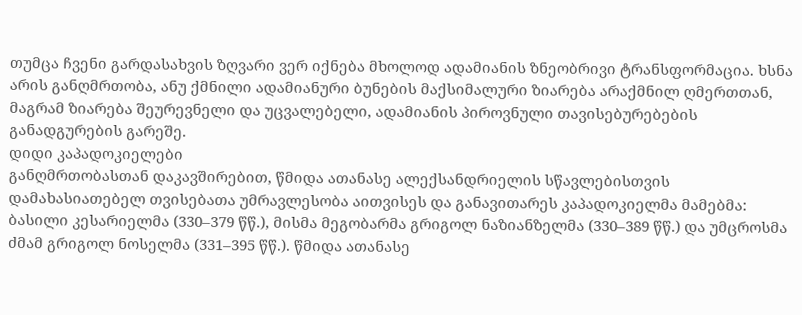თუმცა ჩვენი გარდასახვის ზღვარი ვერ იქნება მხოლოდ ადამიანის ზნეობრივი ტრანსფორმაცია. ხსნა არის განღმრთობა, ანუ ქმნილი ადამიანური ბუნების მაქსიმალური ზიარება არაქმნილ ღმერთთან, მაგრამ ზიარება შეურევნელი და უცვალებელი, ადამიანის პიროვნული თავისებურებების განადგურების გარეშე.
დიდი კაპადოკიელები
განღმრთობასთან დაკავშირებით, წმიდა ათანასე ალექსანდრიელის სწავლებისთვის დამახასიათებელ თვისებათა უმრავლესობა აითვისეს და განავითარეს კაპადოკიელმა მამებმა: ბასილი კესარიელმა (330–379 წწ.), მისმა მეგობარმა გრიგოლ ნაზიანზელმა (330–389 წწ.) და უმცროსმა ძმამ გრიგოლ ნოსელმა (331–395 წწ.). წმიდა ათანასე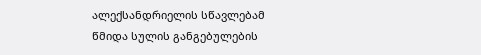ალექსანდრიელის სწავლებამ წმიდა სულის განგებულების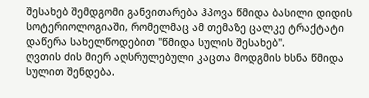შესახებ შემდგომი განვითარება ჰპოვა წმიდა ბასილი დიდის სოტერიოლოგიაში, რომელმაც ამ თემაზე ცალკე ტრაქტატი დაწერა სახელწოდებით "წმიდა სულის შესახებ".
ღვთის ძის მიერ აღსრულებული კაცთა მოდგმის ხსნა წმიდა სულით შენდება.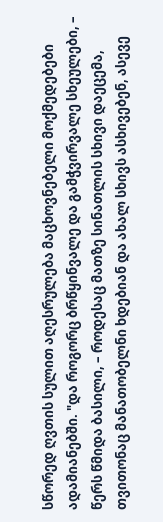სწორედ ღვთის სულით აღესრულება მაცხოვნებელი მოქმედებები ადამიანებში. "და როგორც ბრწყინვალე და გამჭვირვალე სხეულები, – წერს წმიდა ბასილი, – როდესაც მათზე სინათლის სხივი დაეცემა, თვითონაც მანათობელნი ხდებიან და ახალ სხივს ასხივებენ, ასევე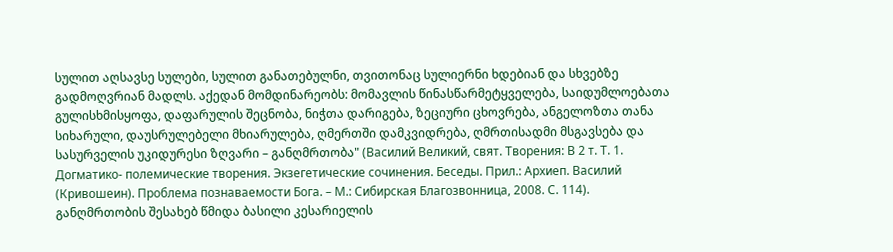სულით აღსავსე სულები, სულით განათებულნი, თვითონაც სულიერნი ხდებიან და სხვებზე გადმოღვრიან მადლს. აქედან მომდინარეობს: მომავლის წინასწარმეტყველება, საიდუმლოებათა გულისხმისყოფა, დაფარულის შეცნობა, ნიჭთა დარიგება, ზეციური ცხოვრება, ანგელოზთა თანა სიხარული, დაუსრულებელი მხიარულება, ღმერთში დამკვიდრება, ღმრთისადმი მსგავსება და სასურველის უკიდურესი ზღვარი – განღმრთობა" (Василий Великий, свят. Творения: В 2 т. Т. 1. Догматико- полемические творения. Экзегетические сочинения. Беседы. Прил.: Архиеп. Василий (Кривошеин). Проблема познаваемости Бога. – М.: Сибирская Благозвонница, 2008. С. 114).
განღმრთობის შესახებ წმიდა ბასილი კესარიელის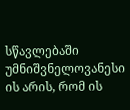სწავლებაში უმნიშვნელოვანესი ის არის, რომ ის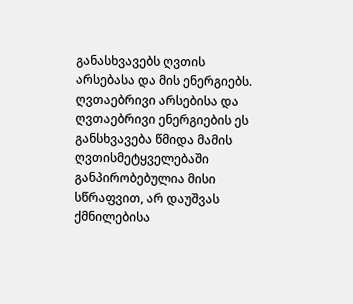განასხვავებს ღვთის არსებასა და მის ენერგიებს. ღვთაებრივი არსებისა და ღვთაებრივი ენერგიების ეს განსხვავება წმიდა მამის ღვთისმეტყველებაში განპირობებულია მისი სწრაფვით, არ დაუშვას ქმნილებისა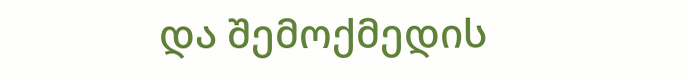და შემოქმედის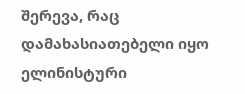შერევა, რაც დამახასიათებელი იყო ელინისტური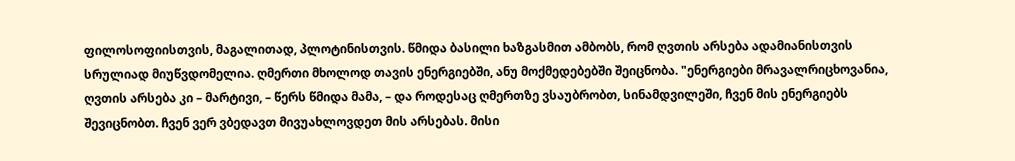ფილოსოფიისთვის, მაგალითად, პლოტინისთვის. წმიდა ბასილი ხაზგასმით ამბობს, რომ ღვთის არსება ადამიანისთვის სრულიად მიუწვდომელია. ღმერთი მხოლოდ თავის ენერგიებში, ანუ მოქმედებებში შეიცნობა. "ენერგიები მრავალრიცხოვანია, ღვთის არსება კი – მარტივი, – წერს წმიდა მამა, – და როდესაც ღმერთზე ვსაუბრობთ, სინამდვილეში, ჩვენ მის ენერგიებს შევიცნობთ. ჩვენ ვერ ვბედავთ მივუახლოვდეთ მის არსებას. მისი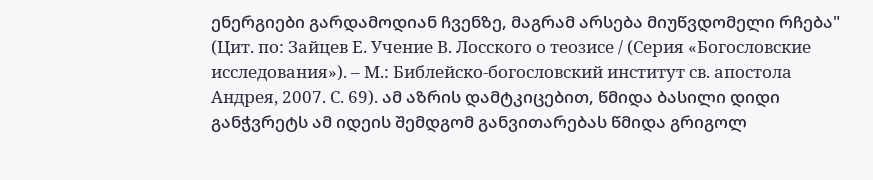ენერგიები გარდამოდიან ჩვენზე, მაგრამ არსება მიუწვდომელი რჩება" (Цит. по: Зайцев Е. Учение В. Лосского о теозисе / (Серия «Богословские исследования»). – М.: Библейско-богословский институт св. апостола Андрея, 2007. С. 69). ამ აზრის დამტკიცებით, წმიდა ბასილი დიდი განჭვრეტს ამ იდეის შემდგომ განვითარებას წმიდა გრიგოლ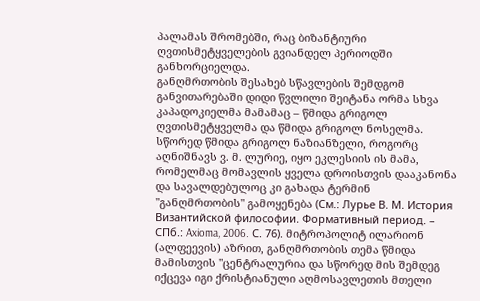პალამას შრომებში, რაც ბიზანტიური ღვთისმეტყველების გვიანდელ პერიოდში განხორციელდა.
განღმრთობის შესახებ სწავლების შემდგომ განვითარებაში დიდი წვლილი შეიტანა ორმა სხვა კაპადოკიელმა მამამაც – წმიდა გრიგოლ ღვთისმეტყველმა და წმიდა გრიგოლ ნოსელმა. სწორედ წმიდა გრიგოლ ნაზიანზელი, როგორც აღნიშნავს ვ. მ. ლურიე, იყო ეკლესიის ის მამა, რომელმაც მომავლის ყველა დროისთვის დააკანონა და სავალდებულოც კი გახადა ტერმინ "განღმრთობის" გამოყენება (См.: Лурье В. М. История Византийской философии. Формативный период. – СПб.: Axioma, 2006. С. 76). მიტროპოლიტ ილარიონ (ალფეევის) აზრით, განღმრთობის თემა წმიდა მამისთვის "ცენტრალურია და სწორედ მის შემდეგ იქცევა იგი ქრისტიანული აღმოსავლეთის მთელი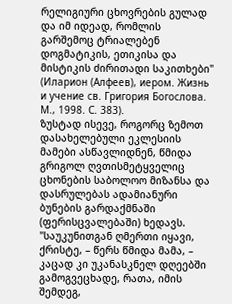რელიგიური ცხოვრების გულად და იმ იდეად, რომლის გარშემოც ტრიალებენ დოგმატიკის, ეთიკისა და მისტიკის ძირითადი საკითხები" (Иларион (Алфеев), иером. Жизнь и учение св. Григория Богослова. М., 1998. С. 383).
ზუსტად ისევე, როგორც ზემოთ დასახელებული ეკლესიის მამები ასწავლიდნენ, წმიდა გრიგოლ ღვთისმეტყველიც ცხონების საბოლოო მიზანსა და დასრულებას ადამიანური ბუნების გარდაქმნაში (ფერისცვალებაში) ხედავს. "საუკუნითგან ღმერთი იყავი, ქრისტე, – წერს წმიდა მამა, – კაცად კი უკანასკნელ დღეებში გამოგვეცხადე, რათა, იმის შემდეგ,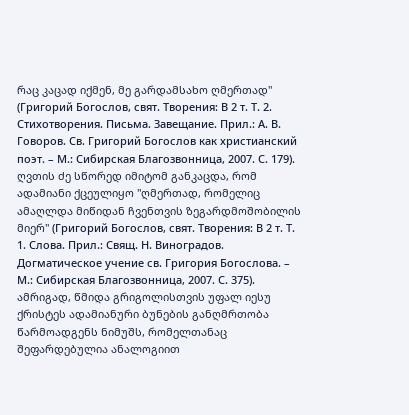რაც კაცად იქმენ, მე გარდამსახო ღმერთად" (Григорий Богослов, свят. Творения: В 2 т. Т. 2. Стихотворения. Письма. Завещание. Прил.: А. В. Говоров. Св. Григорий Богослов как христианский поэт. – М.: Сибирская Благозвонница, 2007. С. 179). ღვთის ძე სწორედ იმიტომ განკაცდა, რომ ადამიანი ქცეულიყო "ღმერთად, რომელიც ამაღლდა მიწიდან ჩვენთვის ზეგარდმოშობილის მიერ" (Григорий Богослов, свят. Творения: В 2 т. Т. 1. Слова. Прил.: Свящ. Н. Виноградов. Догматическое учение св. Григория Богослова. – М.: Сибирская Благозвонница, 2007. С. 375).
ამრიგად, წმიდა გრიგოლისთვის უფალ იესუ ქრისტეს ადამიანური ბუნების განღმრთობა წარმოადგენს ნიმუშს, რომელთანაც შეფარდებულია ანალოგიით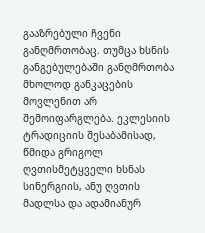გააზრებული ჩვენი განღმრთობაც. თუმცა ხსნის განგებულებაში განღმრთობა მხოლოდ განკაცების მოვლენით არ შემოიფარგლება. ეკლესიის ტრადიციის შესაბამისად, წმიდა გრიგოლ ღვთისმეტყველი ხსნას სინერგიის, ანუ ღვთის მადლსა და ადამიანურ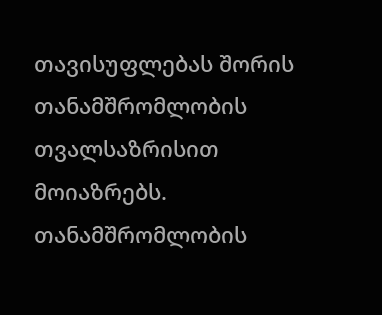თავისუფლებას შორის თანამშრომლობის თვალსაზრისით მოიაზრებს. თანამშრომლობის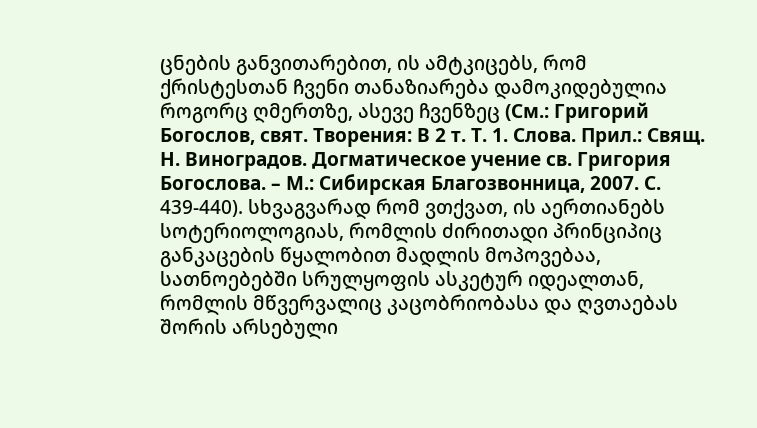ცნების განვითარებით, ის ამტკიცებს, რომ ქრისტესთან ჩვენი თანაზიარება დამოკიდებულია როგორც ღმერთზე, ასევე ჩვენზეც (См.: Григорий Богослов, свят. Творения: В 2 т. Т. 1. Слова. Прил.: Свящ. Н. Виноградов. Догматическое учение св. Григория Богослова. – М.: Сибирская Благозвонница, 2007. С. 439-440). სხვაგვარად რომ ვთქვათ, ის აერთიანებს სოტერიოლოგიას, რომლის ძირითადი პრინციპიც განკაცების წყალობით მადლის მოპოვებაა, სათნოებებში სრულყოფის ასკეტურ იდეალთან, რომლის მწვერვალიც კაცობრიობასა და ღვთაებას შორის არსებული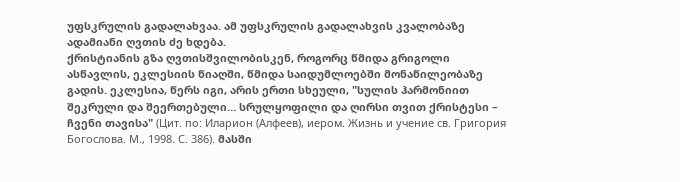უფსკრულის გადალახვაა. ამ უფსკრულის გადალახვის კვალობაზე ადამიანი ღვთის ძე ხდება.
ქრისტიანის გზა ღვთისშვილობისკენ, როგორც წმიდა გრიგოლი ასწავლის, ეკლესიის წიაღში, წმიდა საიდუმლოებში მონაწილეობაზე გადის. ეკლესია, წერს იგი, არის ერთი სხეული, "სულის ჰარმონიით შეკრული და შეერთებული… სრულყოფილი და ღირსი თვით ქრისტესი – ჩვენი თავისა" (Цит. по: Иларион (Алфеев), иером. Жизнь и учение св. Григория Богослова. М., 1998. С. 386). მასში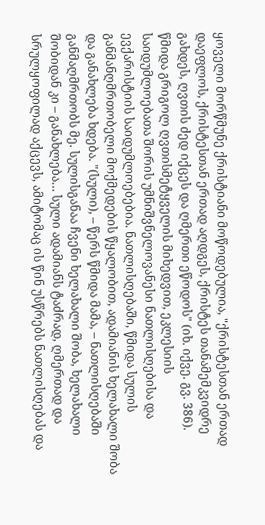ყოველი მორწმუნე ქრისტიანი მოწოდებულია, "ქრისტესთან ერთად დაეფლოს, ქრისტესთან ერთად აღდგეს, ქრისტეს თანამემკვიდრე გახდეს, ღვთის ძედ იქცეს და ღმერთი ეწოდოს" (იხ. იქვე. გვ. 386).
წმიდა გრიგოლ ღვთისმეტყველის მიხედვით, ეკლესიის საიდუმლოებათა შორის უმნიშვნელოვანესი ნათლისღებისა და ევქარისტიის საიდუმლოებებია. ნათლისღებაში, წმიდა სულის განმანღმრთობელი მოქმედების წყალობით, ადამიანის ხელახალი შობა და განახლება ხდება. "(სული), – წერს წმიდა მამა, – ნათლისღებაში განმაღმრთობს მე. სულისგანაა ჩვენი ხელახალი შობა, ხელახალი შობიდან კი – განახლება… სული ადამიანს ტაძრად, ღმერთად და სრულყოფილად აქცევს, ამიტომაც ის წინ უსწრებს ნათლისღებას და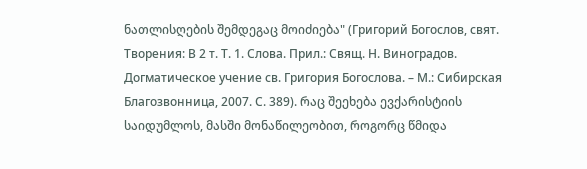ნათლისღების შემდეგაც მოიძიება" (Григорий Богослов, свят. Творения: В 2 т. Т. 1. Слова. Прил.: Свящ. Н. Виноградов. Догматическое учение св. Григория Богослова. – М.: Сибирская Благозвонница, 2007. С. 389). რაც შეეხება ევქარისტიის საიდუმლოს, მასში მონაწილეობით, როგორც წმიდა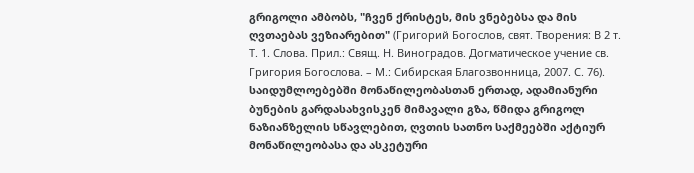გრიგოლი ამბობს, "ჩვენ ქრისტეს, მის ვნებებსა და მის ღვთაებას ვეზიარებით" (Григорий Богослов, свят. Творения: В 2 т. Т. 1. Слова. Прил.: Свящ. Н. Виноградов. Догматическое учение св. Григория Богослова. – М.: Сибирская Благозвонница, 2007. С. 76).
საიდუმლოებებში მონაწილეობასთან ერთად, ადამიანური ბუნების გარდასახვისკენ მიმავალი გზა, წმიდა გრიგოლ ნაზიანზელის სწავლებით, ღვთის სათნო საქმეებში აქტიურ მონაწილეობასა და ასკეტური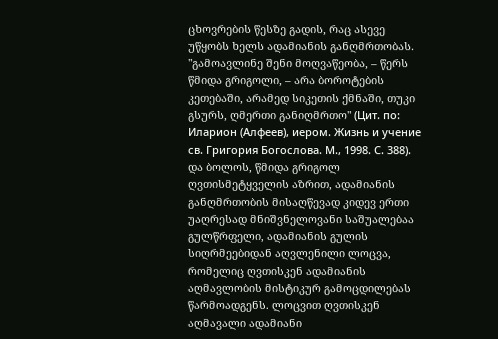ცხოვრების წესზე გადის, რაც ასევე უწყობს ხელს ადამიანის განღმრთობას. "გამოავლინე შენი მოღვაწეობა, – წერს წმიდა გრიგოლი, – არა ბოროტების კეთებაში, არამედ სიკეთის ქმნაში, თუკი გსურს, ღმერთი განიღმრთო" (Цит. по: Иларион (Алфеев), иером. Жизнь и учение св. Григория Богослова. М., 1998. С. 388). და ბოლოს, წმიდა გრიგოლ ღვთისმეტყველის აზრით, ადამიანის განღმრთობის მისაღწევად კიდევ ერთი უაღრესად მნიშვნელოვანი საშუალებაა გულწრფელი, ადამიანის გულის სიღრმეებიდან აღვლენილი ლოცვა, რომელიც ღვთისკენ ადამიანის აღმავლობის მისტიკურ გამოცდილებას წარმოადგენს. ლოცვით ღვთისკენ აღმავალი ადამიანი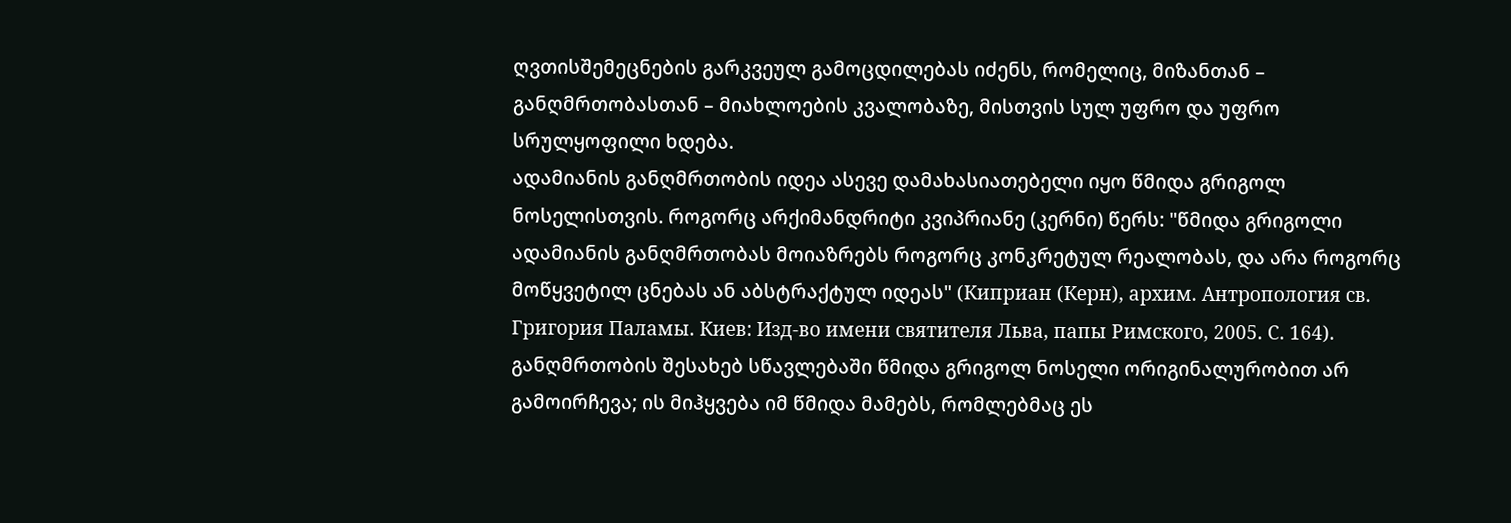ღვთისშემეცნების გარკვეულ გამოცდილებას იძენს, რომელიც, მიზანთან – განღმრთობასთან – მიახლოების კვალობაზე, მისთვის სულ უფრო და უფრო სრულყოფილი ხდება.
ადამიანის განღმრთობის იდეა ასევე დამახასიათებელი იყო წმიდა გრიგოლ ნოსელისთვის. როგორც არქიმანდრიტი კვიპრიანე (კერნი) წერს: "წმიდა გრიგოლი ადამიანის განღმრთობას მოიაზრებს როგორც კონკრეტულ რეალობას, და არა როგორც მოწყვეტილ ცნებას ან აბსტრაქტულ იდეას" (Киприан (Керн), архим. Антропология св. Григория Паламы. Киев: Изд-во имени святителя Льва, папы Римского, 2005. С. 164). განღმრთობის შესახებ სწავლებაში წმიდა გრიგოლ ნოსელი ორიგინალურობით არ გამოირჩევა; ის მიჰყვება იმ წმიდა მამებს, რომლებმაც ეს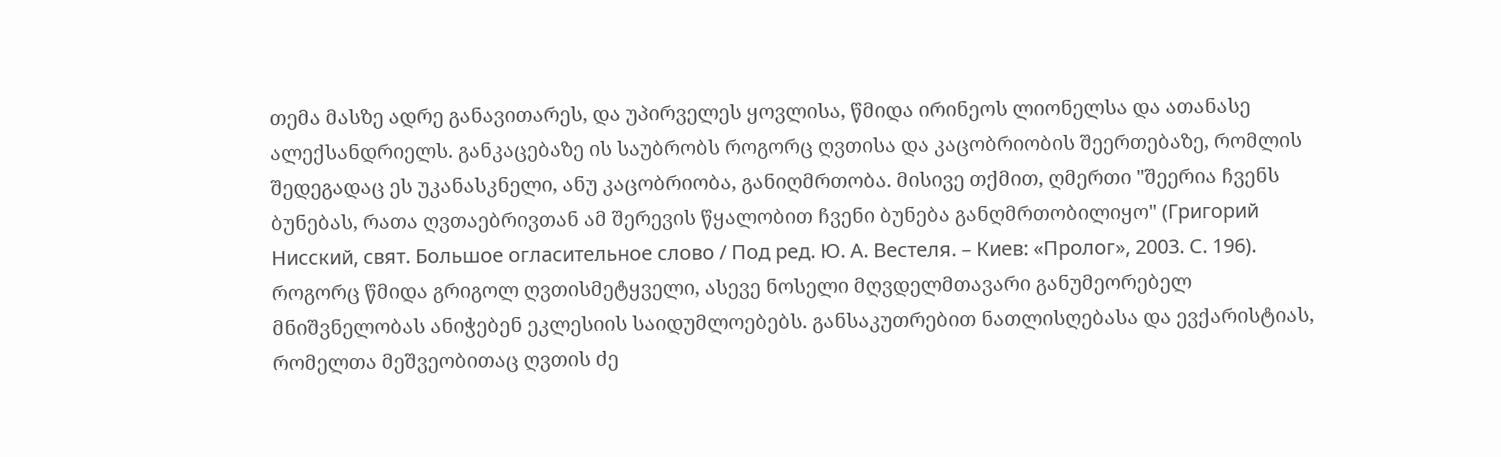თემა მასზე ადრე განავითარეს, და უპირველეს ყოვლისა, წმიდა ირინეოს ლიონელსა და ათანასე ალექსანდრიელს. განკაცებაზე ის საუბრობს როგორც ღვთისა და კაცობრიობის შეერთებაზე, რომლის შედეგადაც ეს უკანასკნელი, ანუ კაცობრიობა, განიღმრთობა. მისივე თქმით, ღმერთი "შეერია ჩვენს ბუნებას, რათა ღვთაებრივთან ამ შერევის წყალობით ჩვენი ბუნება განღმრთობილიყო" (Григорий Нисский, свят. Большое огласительное слово / Под ред. Ю. А. Вестеля. – Киев: «Пролог», 2003. С. 196).
როგორც წმიდა გრიგოლ ღვთისმეტყველი, ასევე ნოსელი მღვდელმთავარი განუმეორებელ მნიშვნელობას ანიჭებენ ეკლესიის საიდუმლოებებს. განსაკუთრებით ნათლისღებასა და ევქარისტიას, რომელთა მეშვეობითაც ღვთის ძე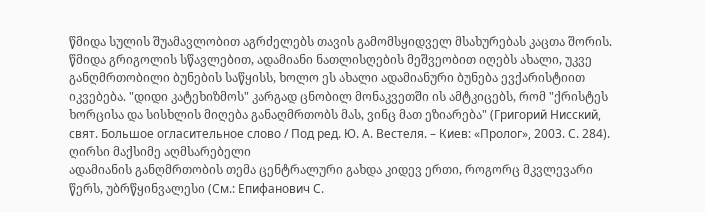წმიდა სულის შუამავლობით აგრძელებს თავის გამომსყიდველ მსახურებას კაცთა შორის. წმიდა გრიგოლის სწავლებით, ადამიანი ნათლისღების მეშვეობით იღებს ახალი, უკვე განღმრთობილი ბუნების საწყისს, ხოლო ეს ახალი ადამიანური ბუნება ევქარისტიით იკვებება. "დიდი კატეხიზმოს" კარგად ცნობილ მონაკვეთში ის ამტკიცებს, რომ "ქრისტეს ხორცისა და სისხლის მიღება განაღმრთობს მას, ვინც მათ ეზიარება" (Григорий Нисский, свят. Большое огласительное слово / Под ред. Ю. А. Вестеля. – Киев: «Пролог», 2003. С. 284).
ღირსი მაქსიმე აღმსარებელი
ადამიანის განღმრთობის თემა ცენტრალური გახდა კიდევ ერთი, როგორც მკვლევარი წერს, უბრწყინვალესი (См.: Епифанович С.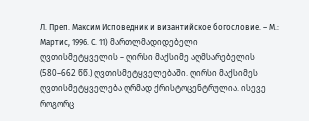Л. Преп. Максим Исповедник и византийское богословие. – М.: Мартис, 1996. С. 11) მართლმადიდებელი ღვთისმეტყველის – ღირსი მაქსიმე აღმსარებელის (580–662 წწ.) ღვთისმეტყველებაში. ღირსი მაქსიმეს ღვთისმეტყველება ღრმად ქრისტოცენტრულია. ისევე როგორც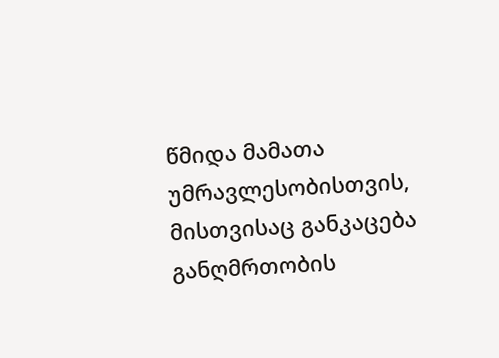წმიდა მამათა უმრავლესობისთვის, მისთვისაც განკაცება განღმრთობის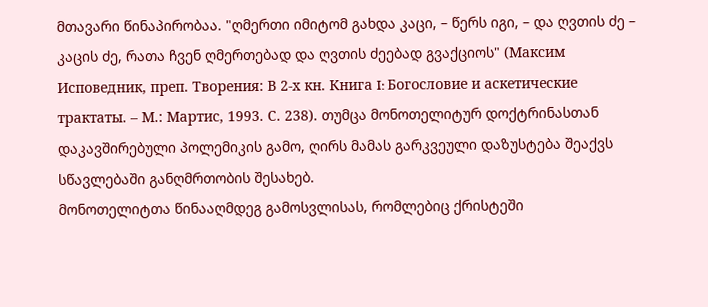მთავარი წინაპირობაა. "ღმერთი იმიტომ გახდა კაცი, – წერს იგი, – და ღვთის ძე – კაცის ძე, რათა ჩვენ ღმერთებად და ღვთის ძეებად გვაქციოს" (Максим Исповедник, преп. Творения: В 2-х кн. Книга I: Богословие и аскетические трактаты. – М.: Мартис, 1993. С. 238). თუმცა მონოთელიტურ დოქტრინასთან დაკავშირებული პოლემიკის გამო, ღირს მამას გარკვეული დაზუსტება შეაქვს სწავლებაში განღმრთობის შესახებ.
მონოთელიტთა წინააღმდეგ გამოსვლისას, რომლებიც ქრისტეში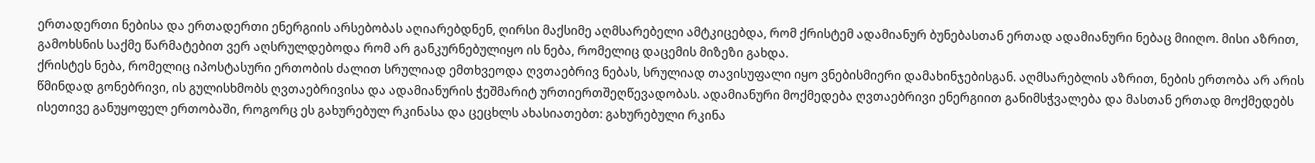ერთადერთი ნებისა და ერთადერთი ენერგიის არსებობას აღიარებდნენ, ღირსი მაქსიმე აღმსარებელი ამტკიცებდა, რომ ქრისტემ ადამიანურ ბუნებასთან ერთად ადამიანური ნებაც მიიღო. მისი აზრით, გამოხსნის საქმე წარმატებით ვერ აღსრულდებოდა რომ არ განკურნებულიყო ის ნება, რომელიც დაცემის მიზეზი გახდა.
ქრისტეს ნება, რომელიც იპოსტასური ერთობის ძალით სრულიად ემთხვეოდა ღვთაებრივ ნებას, სრულიად თავისუფალი იყო ვნებისმიერი დამახინჯებისგან. აღმსარებლის აზრით, ნების ერთობა არ არის წმინდად გონებრივი, ის გულისხმობს ღვთაებრივისა და ადამიანურის ჭეშმარიტ ურთიერთშეღწევადობას. ადამიანური მოქმედება ღვთაებრივი ენერგიით განიმსჭვალება და მასთან ერთად მოქმედებს ისეთივე განუყოფელ ერთობაში, როგორც ეს გახურებულ რკინასა და ცეცხლს ახასიათებთ: გახურებული რკინა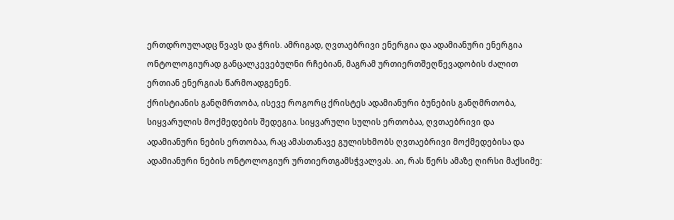ერთდროულადც წვავს და ჭრის. ამრიგად, ღვთაებრივი ენერგია და ადამიანური ენერგია ონტოლოგიურად განცალკევებულნი რჩებიან, მაგრამ ურთიერთშეღწევადობის ძალით ერთიან ენერგიას წარმოადგენენ.
ქრისტიანის განღმრთობა, ისევე როგორც ქრისტეს ადამიანური ბუნების განღმრთობა, სიყვარულის მოქმედების შედეგია. სიყვარული სულის ერთობაა, ღვთაებრივი და ადამიანური ნების ერთობაა, რაც ამასთანავე გულისხმობს ღვთაებრივი მოქმედებისა და ადამიანური ნების ონტოლოგიურ ურთიერთგამსჭვალვას. აი, რას წერს ამაზე ღირსი მაქსიმე: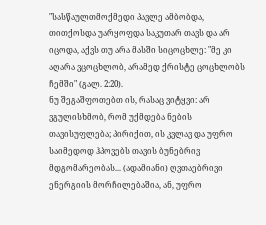"სასწაულთმოქმედი პავლე ამბობდა, თითქოსდა უარყოფდა საკუთარ თავს და არ იცოდა, აქვს თუ არა მასში სიცოცხლე: "მე კი აღარა ვცოცხლობ, არამედ ქრისტე ცოცხლობს ჩემში" (გალ. 2:20).
ნუ შეგაშფოთებთ ის, რასაც ვიტყვი: არ ვგულისხმობ, რომ უქმდება ნების თავისუფლება; პირიქით, ის კვლავ და უფრო საიმედოდ ჰპოვებს თავის ბუნებრივ მდგომარეობას... (ადამიანი) ღვთაებრივი ენერგიის მორჩილებაშია, ან, უფრო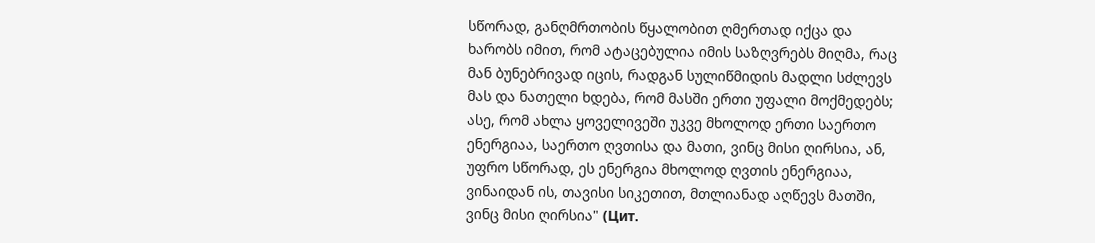სწორად, განღმრთობის წყალობით ღმერთად იქცა და ხარობს იმით, რომ ატაცებულია იმის საზღვრებს მიღმა, რაც მან ბუნებრივად იცის, რადგან სულიწმიდის მადლი სძლევს მას და ნათელი ხდება, რომ მასში ერთი უფალი მოქმედებს; ასე, რომ ახლა ყოველივეში უკვე მხოლოდ ერთი საერთო ენერგიაა, საერთო ღვთისა და მათი, ვინც მისი ღირსია, ან, უფრო სწორად, ეს ენერგია მხოლოდ ღვთის ენერგიაა, ვინაიდან ის, თავისი სიკეთით, მთლიანად აღწევს მათში, ვინც მისი ღირსია" (Цит.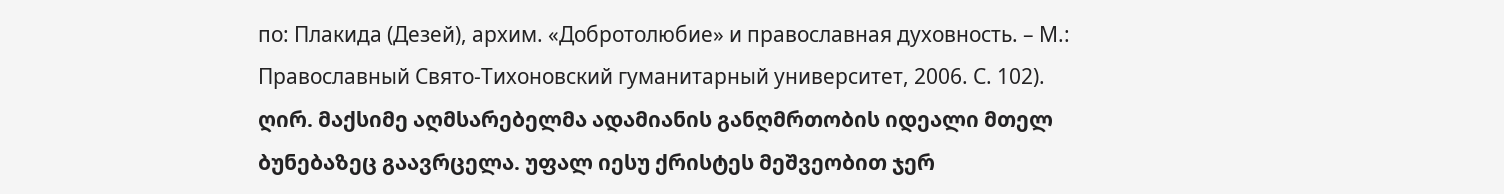по: Плакида (Дезей), архим. «Добротолюбие» и православная духовность. – М.: Православный Свято-Тихоновский гуманитарный университет, 2006. С. 102).
ღირ. მაქსიმე აღმსარებელმა ადამიანის განღმრთობის იდეალი მთელ ბუნებაზეც გაავრცელა. უფალ იესუ ქრისტეს მეშვეობით ჯერ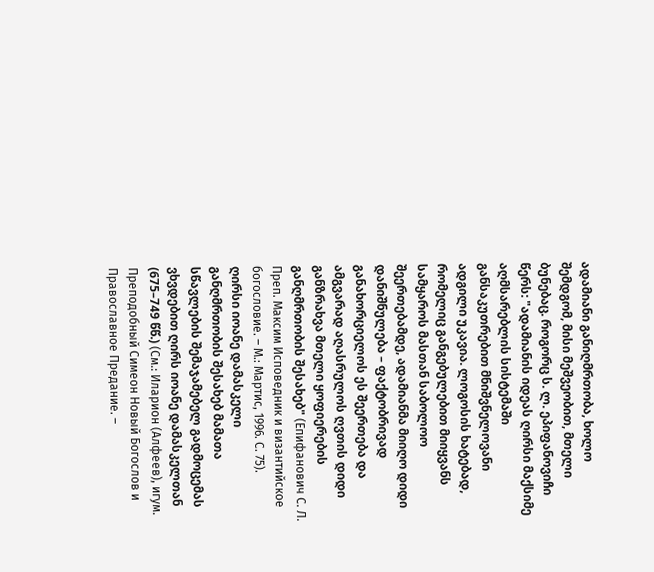ადამიანი განიღმრთობა, ხოლო შემდგომ, მისი მეშვეობით, მთელი ბუნებაც. როგორც ს. ლ. ეპიფანოვიჩი წერს: "ადამიანის იდეას ღირსი მაქსიმე აღმსარებლის სისტემაში განსაკუთრებით მნიშვნელოვანი ადგილი უკავია. ლოგოსის ხატებად, რომელიც განგებულებით მიიყვანს სამყაროს მასთან საბოლოო შეერთებამდე, ადამიანმა მიიღო დიდი დანიშნულება – ფაქტობრივად განახორციელოს ეს შეერთება და ამგვარად აღასრულოს ღვთის დიდი განზრახვა მთელი ყოფიერების განღმრთობის შესახებ" (Епифанович С. Л. Преп. Максим Исповедник и византийское богословие. – М.: Мартис, 1996. С. 75).
ღირსი იოანე დამასკელი
განღმრთობის შესახებ მამათა სწავლების შემაჯამებელ გადმოცემას ვხვდებით ღირს იოანე დამასკელთან (675–749 წწ.) (См.: Иларион (Алфеев), игум. Преподобный Симеон Новый Богослов и Православное Предание. –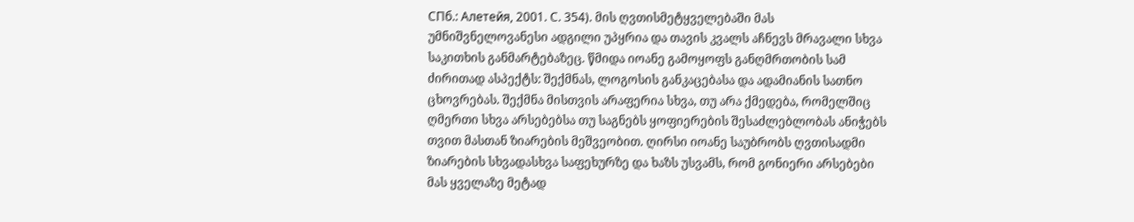СПб.: Алетейя, 2001. С. 354). მის ღვთისმეტყველებაში მას უმნიშვნელოვანესი ადგილი უპყრია და თავის კვალს აჩნევს მრავალი სხვა საკითხის განმარტებაზეც. წმიდა იოანე გამოყოფს განღმრთობის სამ ძირითად ასპექტს: შექმნას, ლოგოსის განკაცებასა და ადამიანის სათნო ცხოვრებას. შექმნა მისთვის არაფერია სხვა, თუ არა ქმედება, რომელშიც ღმერთი სხვა არსებებსა თუ საგნებს ყოფიერების შესაძლებლობას ანიჭებს თვით მასთან ზიარების მეშვეობით. ღირსი იოანე საუბრობს ღვთისადმი ზიარების სხვადასხვა საფეხურზე და ხაზს უსვამს, რომ გონიერი არსებები მას ყველაზე მეტად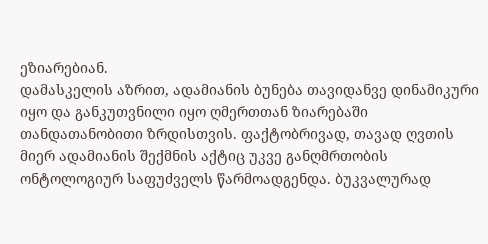ეზიარებიან.
დამასკელის აზრით, ადამიანის ბუნება თავიდანვე დინამიკური იყო და განკუთვნილი იყო ღმერთთან ზიარებაში თანდათანობითი ზრდისთვის. ფაქტობრივად, თავად ღვთის მიერ ადამიანის შექმნის აქტიც უკვე განღმრთობის ონტოლოგიურ საფუძველს წარმოადგენდა. ბუკვალურად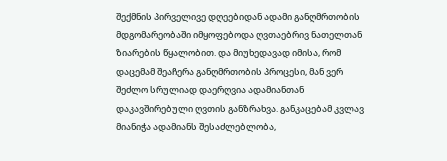შექმნის პირველივე დღეებიდან ადამი განღმრთობის მდგომარეობაში იმყოფებოდა ღვთაებრივ ნათელთან ზიარების წყალობით. და მიუხედავად იმისა, რომ დაცემამ შეაჩერა განღმრთობის პროცესი, მან ვერ შეძლო სრულიად დაერღვია ადამიანთან დაკავშირებული ღვთის განზრახვა. განკაცებამ კვლავ მიანიჭა ადამიანს შესაძლებლობა,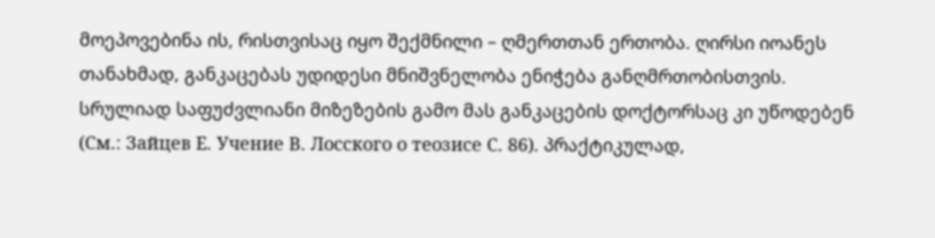მოეპოვებინა ის, რისთვისაც იყო შექმნილი – ღმერთთან ერთობა. ღირსი იოანეს თანახმად, განკაცებას უდიდესი მნიშვნელობა ენიჭება განღმრთობისთვის. სრულიად საფუძვლიანი მიზეზების გამო მას განკაცების დოქტორსაც კი უწოდებენ (См.: Зайцев Е. Учение В. Лосского о теозисе С. 86). პრაქტიკულად,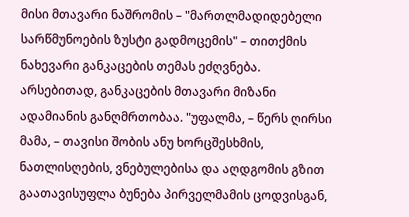მისი მთავარი ნაშრომის – "მართლმადიდებელი სარწმუნოების ზუსტი გადმოცემის" – თითქმის ნახევარი განკაცების თემას ეძღვნება.
არსებითად, განკაცების მთავარი მიზანი ადამიანის განღმრთობაა. "უფალმა, – წერს ღირსი მამა, – თავისი შობის ანუ ხორცშესხმის, ნათლისღების, ვნებულებისა და აღდგომის გზით გაათავისუფლა ბუნება პირველმამის ცოდვისგან,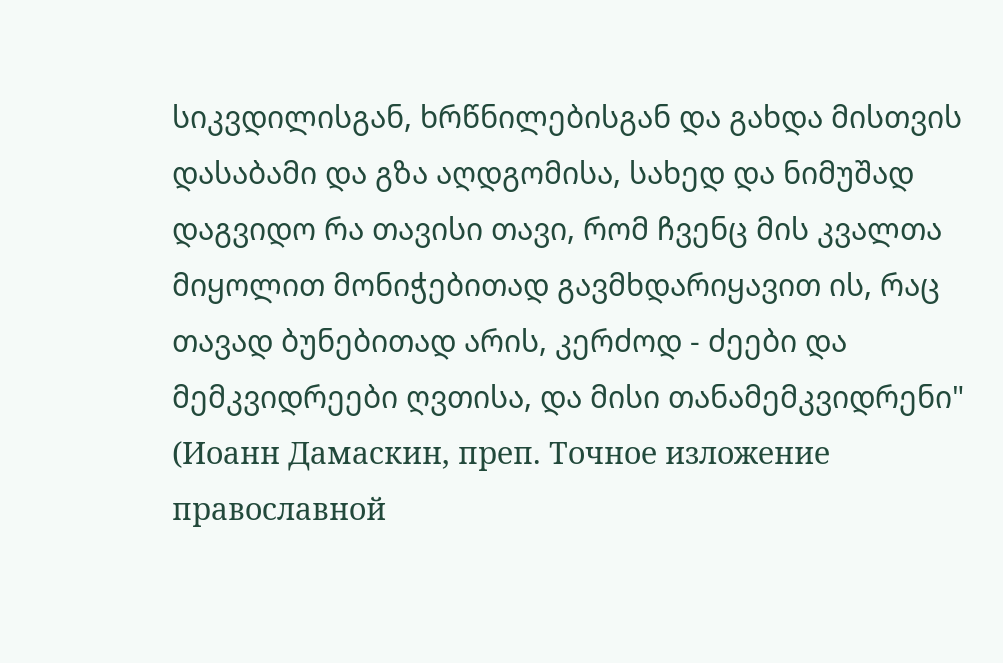სიკვდილისგან, ხრწნილებისგან და გახდა მისთვის დასაბამი და გზა აღდგომისა, სახედ და ნიმუშად დაგვიდო რა თავისი თავი, რომ ჩვენც მის კვალთა მიყოლით მონიჭებითად გავმხდარიყავით ის, რაც თავად ბუნებითად არის, კერძოდ - ძეები და მემკვიდრეები ღვთისა, და მისი თანამემკვიდრენი" (Иоанн Дамаскин, преп. Точное изложение православной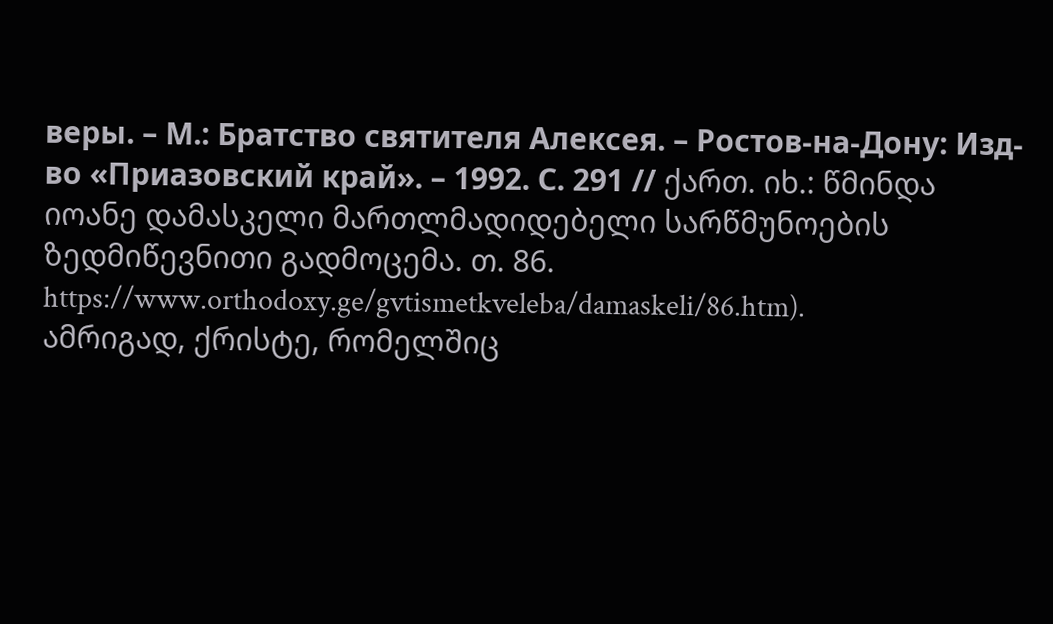веры. – М.: Братство святителя Алексея. – Ростов-на-Дону: Изд-во «Приазовский край». – 1992. С. 291 // ქართ. იხ.: წმინდა იოანე დამასკელი მართლმადიდებელი სარწმუნოების ზედმიწევნითი გადმოცემა. თ. 86. https://www.orthodoxy.ge/gvtismetkveleba/damaskeli/86.htm).
ამრიგად, ქრისტე, რომელშიც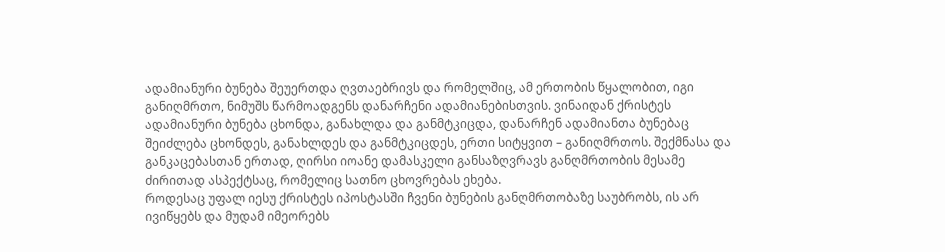ადამიანური ბუნება შეუერთდა ღვთაებრივს და რომელშიც, ამ ერთობის წყალობით, იგი განიღმრთო, ნიმუშს წარმოადგენს დანარჩენი ადამიანებისთვის. ვინაიდან ქრისტეს ადამიანური ბუნება ცხონდა, განახლდა და განმტკიცდა, დანარჩენ ადამიანთა ბუნებაც შეიძლება ცხონდეს, განახლდეს და განმტკიცდეს, ერთი სიტყვით – განიღმრთოს. შექმნასა და განკაცებასთან ერთად, ღირსი იოანე დამასკელი განსაზღვრავს განღმრთობის მესამე ძირითად ასპექტსაც, რომელიც სათნო ცხოვრებას ეხება.
როდესაც უფალ იესუ ქრისტეს იპოსტასში ჩვენი ბუნების განღმრთობაზე საუბრობს, ის არ ივიწყებს და მუდამ იმეორებს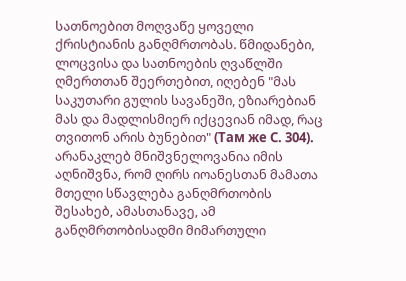სათნოებით მოღვაწე ყოველი ქრისტიანის განღმრთობას. წმიდანები, ლოცვისა და სათნოების ღვაწლში ღმერთთან შეერთებით, იღებენ "მას საკუთარი გულის სავანეში, ეზიარებიან მას და მადლისმიერ იქცევიან იმად, რაც თვითონ არის ბუნებით" (Там же С. 304).
არანაკლებ მნიშვნელოვანია იმის აღნიშვნა, რომ ღირს იოანესთან მამათა მთელი სწავლება განღმრთობის შესახებ, ამასთანავე, ამ განღმრთობისადმი მიმართული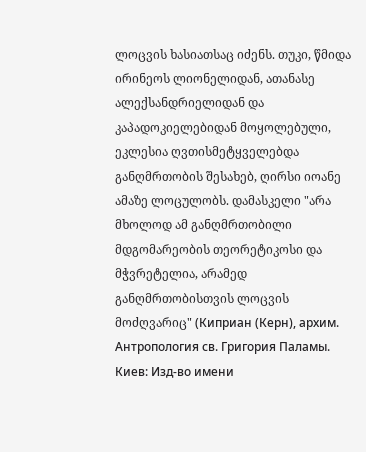ლოცვის ხასიათსაც იძენს. თუკი, წმიდა ირინეოს ლიონელიდან, ათანასე ალექსანდრიელიდან და კაპადოკიელებიდან მოყოლებული, ეკლესია ღვთისმეტყველებდა განღმრთობის შესახებ, ღირსი იოანე ამაზე ლოცულობს. დამასკელი "არა მხოლოდ ამ განღმრთობილი მდგომარეობის თეორეტიკოსი და მჭვრეტელია, არამედ განღმრთობისთვის ლოცვის მოძღვარიც" (Киприан (Керн), архим. Антропология св. Григория Паламы. Киев: Изд-во имени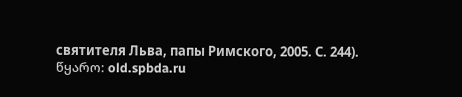святителя Льва, папы Римского, 2005. С. 244).
წყარო: old.spbda.ru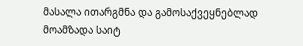მასალა ითარგმნა და გამოსაქვეყნებლად მოამზადა საიტ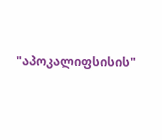"აპოკალიფსისის"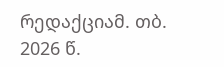რედაქციამ. თბ. 2026 წ.